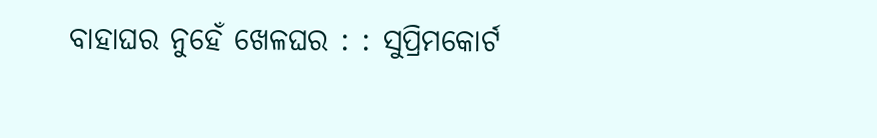ବାହାଘର ନୁହେଁ ଖେଳଘର : : ସୁପ୍ରିମକୋର୍ଟ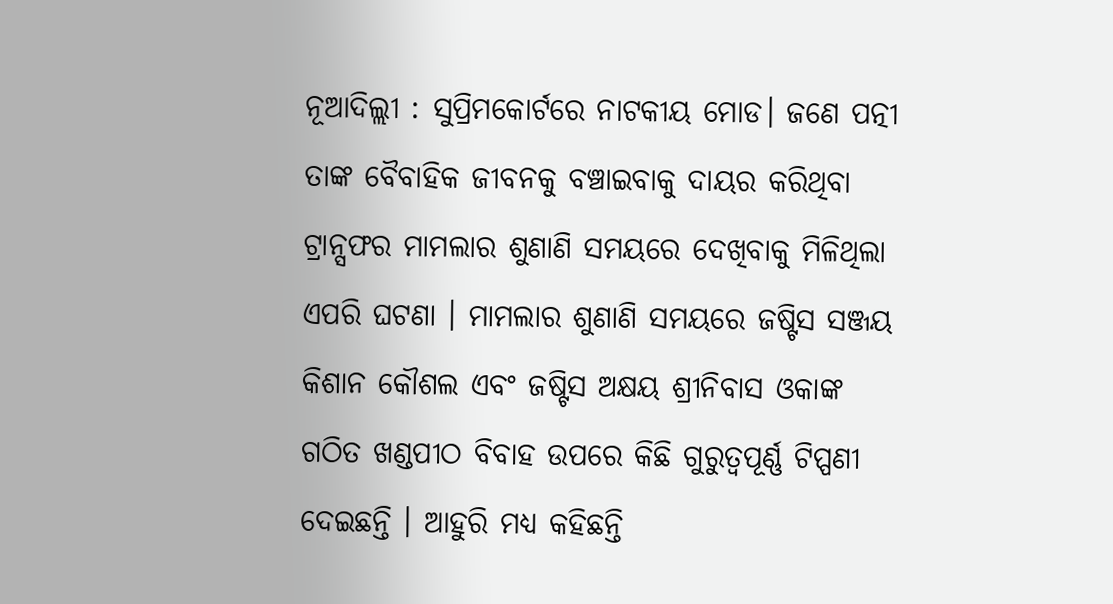ନୂଆଦିଲ୍ଲୀ : ସୁପ୍ରିମକୋର୍ଟରେ ନାଟକୀୟ ମୋଡ। ଜଣେ ପତ୍ନୀ ତାଙ୍କ ବୈବାହିକ ଜୀବନକୁ ବଞ୍ଚାଇବାକୁ ଦାୟର କରିଥିବା ଟ୍ରାନ୍ସଫର ମାମଲାର ଶୁଣାଣି ସମୟରେ ଦେଖିବାକୁ ମିଳିଥିଲା ଏପରି ଘଟଣା । ମାମଲାର ଶୁଣାଣି ସମୟରେ ଜଷ୍ଟିସ ସଞ୍ଜୟ କିଶାନ କୌଶଲ ଏବଂ ଜଷ୍ଟିସ ଅକ୍ଷୟ ଶ୍ରୀନିବାସ ଓକାଙ୍କ ଗଠିତ ଖଣ୍ଡପୀଠ ବିବାହ ଉପରେ କିଛି ଗୁରୁତ୍ୱପୂର୍ଣ୍ଣ ଟିପ୍ପଣୀ ଦେଇଛନ୍ତି । ଆହୁରି ମଧ୍ୟ କହିଛନ୍ତି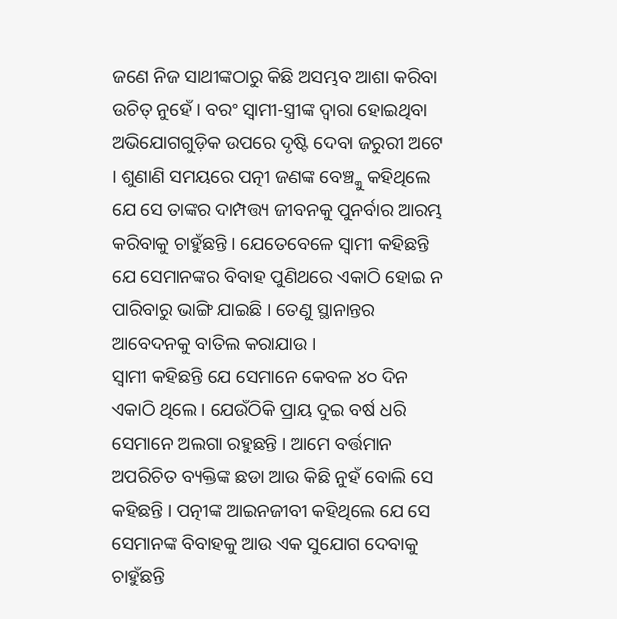ଜଣେ ନିଜ ସାଥୀଙ୍କଠାରୁ କିଛି ଅସମ୍ଭବ ଆଶା କରିବା ଉଚିତ୍ ନୁହେଁ । ବରଂ ସ୍ୱାମୀ-ସ୍ତ୍ରୀଙ୍କ ଦ୍ୱାରା ହୋଇଥିବା ଅଭିଯୋଗଗୁଡ଼ିକ ଉପରେ ଦୃଷ୍ଟି ଦେବା ଜରୁରୀ ଅଟେ । ଶୁଣାଣି ସମୟରେ ପତ୍ନୀ ଜଣଙ୍କ ବେଞ୍ଚ୍କୁ କହିଥିଲେ ଯେ ସେ ତାଙ୍କର ଦାମ୍ପତ୍ତ୍ୟ ଜୀବନକୁ ପୁନର୍ବାର ଆରମ୍ଭ କରିବାକୁ ଚାହୁଁଛନ୍ତି । ଯେତେବେଳେ ସ୍ୱାମୀ କହିଛନ୍ତି ଯେ ସେମାନଙ୍କର ବିବାହ ପୁଣିଥରେ ଏକାଠି ହୋଇ ନ ପାରିବାରୁ ଭାଙ୍ଗି ଯାଇଛି । ତେଣୁ ସ୍ଥାନାନ୍ତର ଆବେଦନକୁ ବାତିଲ କରାଯାଉ ।
ସ୍ୱାମୀ କହିଛନ୍ତି ଯେ ସେମାନେ କେବଳ ୪୦ ଦିନ ଏକାଠି ଥିଲେ । ଯେଉଁଠିକି ପ୍ରାୟ ଦୁଇ ବର୍ଷ ଧରି ସେମାନେ ଅଲଗା ରହୁଛନ୍ତି । ଆମେ ବର୍ତ୍ତମାନ ଅପରିଚିତ ବ୍ୟକ୍ତିଙ୍କ ଛଡା ଆଉ କିଛି ନୁହଁ ବୋଲି ସେ କହିଛନ୍ତି । ପତ୍ନୀଙ୍କ ଆଇନଜୀବୀ କହିଥିଲେ ଯେ ସେ ସେମାନଙ୍କ ବିବାହକୁ ଆଉ ଏକ ସୁଯୋଗ ଦେବାକୁ ଚାହୁଁଛନ୍ତି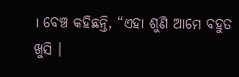। ବେଞ୍ଚ କହିଛନ୍ତି, “ଏହା ଶୁଣି ଆମେ ବହୁତ ଖୁସି ।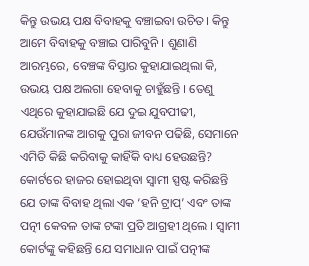କିନ୍ତୁ ଉଭୟ ପକ୍ଷ ବିବାହକୁ ବଞ୍ଚାଇବା ଉଚିତ। କିନ୍ତୁ ଆମେ ବିବାହକୁ ବଞ୍ଚାଇ ପାରିବୁନି । ଶୁଣାଣି ଆରମ୍ଭରେ, ବେଞ୍ଚଙ୍କ ବିସ୍ତାର କୁହାଯାଇଥିଲା କି, ଉଭୟ ପକ୍ଷ ଅଲଗା ହେବାକୁ ଚାହୁଁଛନ୍ତି । ତେଣୁ ଏଥିରେ କୁହାଯାଇଛି ଯେ ଦୁଇ ଯୁବପୀଢୀ, ଯେଉଁମାନଙ୍କ ଆଗକୁ ପୁରା ଜୀବନ ପଢିଛି, ସେମାନେ ଏମିତି କିଛି କରିବାକୁ କାହିଁକି ବାଧ୍ୟ ହେଉଛନ୍ତି?
କୋର୍ଟରେ ହାଜର ହୋଇଥିବା ସ୍ୱାମୀ ସ୍ପଷ୍ଟ କରିଛନ୍ତି ଯେ ତାଙ୍କ ବିବାହ ଥିଲା ଏକ ‘ହନି ଟ୍ରାପ୍’ ଏବଂ ତାଙ୍କ ପତ୍ନୀ କେବଳ ତାଙ୍କ ଟଙ୍କା ପ୍ରତି ଆଗ୍ରହୀ ଥିଲେ । ସ୍ୱାମୀ କୋର୍ଟଙ୍କୁ କହିଛନ୍ତି ଯେ ସମାଧାନ ପାଇଁ ପତ୍ନୀଙ୍କ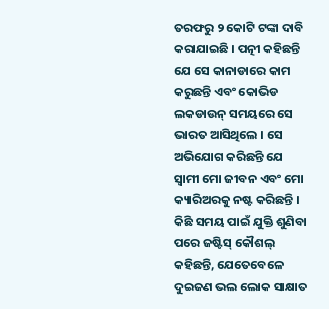ତରଫରୁ ୨ କୋଟି ଟଙ୍କା ଦାବି କରାଯାଇଛି । ପତ୍ନୀ କହିଛନ୍ତି ଯେ ସେ କାନାଡାରେ କାମ କରୁଛନ୍ତି ଏବଂ କୋଭିଡ ଲକଡାଉନ୍ ସମୟରେ ସେ ଭାରତ ଆସିଥିଲେ । ସେ ଅଭିଯୋଗ କରିଛନ୍ତି ଯେ ସ୍ୱାମୀ ମୋ ଜୀବନ ଏବଂ ମୋ କ୍ୟାରିଅରକୁ ନଷ୍ଟ କରିଛନ୍ତି । କିଛି ସମୟ ପାଇଁ ଯୁକ୍ତି ଶୁଣିବା ପରେ ଜଷ୍ଟିସ୍ କୌଶଲ୍ କହିଛନ୍ତି, ଯେତେବେଳେ ଦୁଇଜଣ ଭଲ ଲୋକ ସାକ୍ଷାତ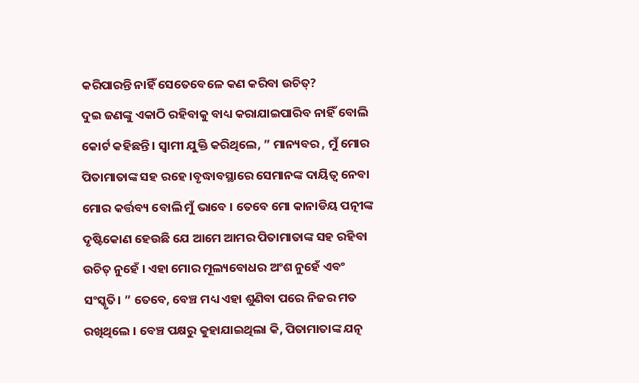କରିପାରନ୍ତି ନାହିଁ ସେତେବେଳେ କଣ କରିବା ଉଚିତ୍?
ଦୁଇ ଜଣଙ୍କୁ ଏକାଠି ରହିବାକୁ ବାଧ୍ୟ କରାଯାଇପାରିବ ନାହିଁ ବୋଲି କୋର୍ଟ କହିଛନ୍ତି। ସ୍ୱାମୀ ଯୁକ୍ତି କରିଥିଲେ, ” ମାନ୍ୟବର , ମୁଁ ମୋର ପିତାମାତାଙ୍କ ସହ ରହେ ।ବୃଦ୍ଧାବସ୍ଥାରେ ସେମାନଙ୍କ ଦାୟିତ୍ୱ ନେବା ମୋର କର୍ତ୍ତବ୍ୟ ବୋଲି ମୁଁ ଭାବେ । ତେବେ ମୋ କାନାଡିୟ ପତ୍ନୀଙ୍କ ଦୃଷ୍ଟିକୋଣ ହେଉଛି ଯେ ଆମେ ଆମର ପିତାମାତାଙ୍କ ସହ ରହିବା ଉଚିତ୍ ନୁହେଁ । ଏହା ମୋର ମୂଲ୍ୟବୋଧର ଅଂଶ ନୁହେଁ ଏବଂ ସଂସ୍କୃତି। ” ତେବେ, ବେଞ୍ଚ ମଧ୍ୟ ଏହା ଶୁଣିବା ପରେ ନିଜର ମତ ରଖିଥିଲେ । ବେଞ୍ଚ ପକ୍ଷରୁ କୁହାଯାଇଥିଲା କି, ପିତାମାତାଙ୍କ ଯତ୍ନ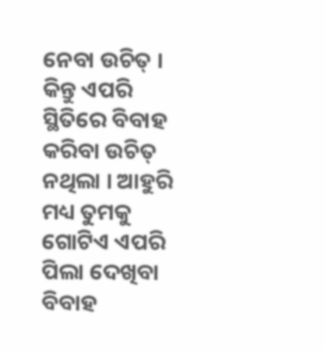ନେବା ଉଚିତ୍ । କିନ୍ତୁ ଏପରି ସ୍ଥିତିରେ ବିବାହ କରିବା ଉଚିତ୍ ନଥିଲା । ଆହୁରି ମଧ୍ୟ ତୁମକୁ ଗୋଟିଏ ଏପରି ପିଲା ଦେଖିବା ବିବାହ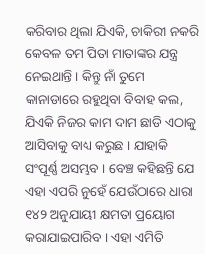କରିବାର ଥିଲା ଯିଏକି, ଚାକିରୀ ନକରି କେବଳ ତମ ପିତା ମାତାଙ୍କର ଯନ୍ତ୍ର ନେଇଥାନ୍ତି । କିନ୍ତୁ ନାଁ ତୁମେ କାନାଡାରେ ରହୁଥିବା ବିବାହ କଲ, ଯିଏକି ନିଜର କାମ ଦାମ ଛାଡି ଏଠାକୁ ଆସିବାକୁ ବାଧ୍ୟ କରୁଛ । ଯାହାକି ସଂପୂର୍ଣ୍ଣ ଅସମ୍ଭବ । ବେଞ୍ଚ କହିଛନ୍ତି ଯେ ଏହା ଏପରି ନୁହେଁ ଯେଉଁଠାରେ ଧାରା ୧୪୨ ଅନୁଯାୟୀ କ୍ଷମତା ପ୍ରୟୋଗ କରାଯାଇପାରିବ । ଏହା ଏମିତି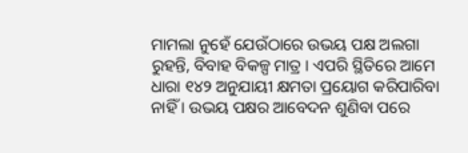ମାମଲା ନୁହେଁ ଯେଉଁଠାରେ ଉଭୟ ପକ୍ଷ ଅଲଗା ରୁହନ୍ତି, ବିବାହ ବିକଳ୍ପ ମାତ୍ର । ଏପରି ସ୍ଥିତିରେ ଆମେ ଧାରା ୧୪୨ ଅନୁଯାୟୀ କ୍ଷମତା ପ୍ରୟୋଗ କରିପାରିବା ନାହିଁ । ଉଭୟ ପକ୍ଷର ଆବେଦନ ଶୁଣିବା ପରେ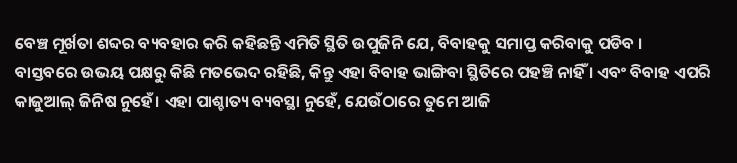ବେଞ୍ଚ ମୂର୍ଖତା ଶବ୍ଦର ବ୍ୟବହାର କରି କହିଛନ୍ତି ଏମିତି ସ୍ଥିତି ଉପୁଜିନି ଯେ, ବିବାହକୁ ସମାପ୍ତ କରିବାକୁ ପଡିବ ।
ବାସ୍ତବରେ ଉଭୟ ପକ୍ଷରୁ କିଛି ମତଭେଦ ରହିଛି, କିନ୍ତୁ ଏହା ବିବାହ ଭାଙ୍ଗିବା ସ୍ଥିତିରେ ପହଞ୍ଚି ନାହିଁ । ଏବଂ ବିବାହ ଏପରି କାଜୁଆଲ୍ ଜିନିଷ ନୁହେଁ। ଏହା ପାଶ୍ଚାତ୍ୟ ବ୍ୟବସ୍ଥା ନୁହେଁ, ଯେଉଁଠାରେ ତୁମେ ଆଜି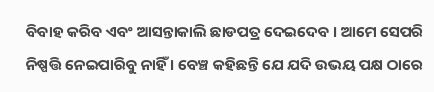ବିବାହ କରିବ ଏବଂ ଆସନ୍ତାକାଲି ଛାଡପତ୍ର ଦେଇଦେବ । ଆମେ ସେପରି ନିଷ୍ପତ୍ତି ନେଇପାରିବୁ ନାହିଁ । ବେଞ୍ଚ କହିଛନ୍ତି ଯେ ଯଦି ଉଭୟ ପକ୍ଷ ଠାରେ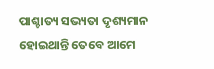ପାଶ୍ଚାତ୍ୟ ସଭ୍ୟତା ଦୃଶ୍ୟମାନ ହୋଇଥାନ୍ତି ତେବେ ଆମେ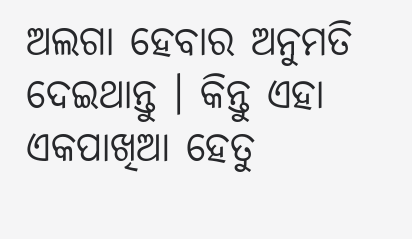ଅଲଗା ହେବାର ଅନୁମତି ଦେଇଥାନ୍ତୁ । କିନ୍ତୁ ଏହା ଏକପାଖିଆ ହେତୁ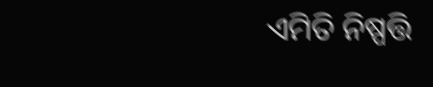ଏମିତି ନିଷ୍ପତ୍ତି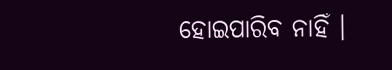ହୋଇପାରିବ ନାହିଁ ।